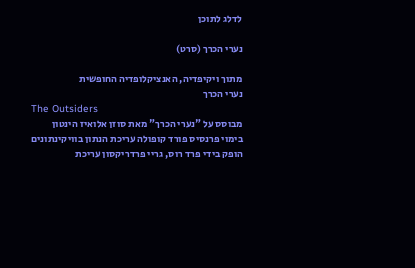לדלג לתוכן

נערי הכרך (סרט)

מתוך ויקיפדיה, האנציקלופדיה החופשית
נערי הכרך
The Outsiders
מבוסס על "נערי הכרך" מאת סוזן אלואיז הינטון
בימוי פרנסיס פורד קופולה עריכת הנתון בוויקינתונים
הופק בידי פרד רוס, גריי פרדריקסון עריכת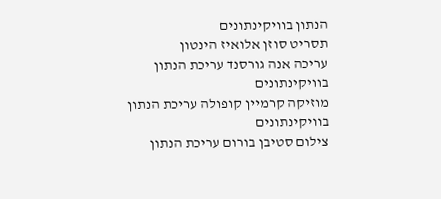הנתון בוויקינתונים
תסריט סוזן אלואיז הינטון
עריכה אנה גורסנד עריכת הנתון בוויקינתונים
מוזיקה קרמיין קופולה עריכת הנתון בוויקינתונים
צילום סטיבן בורום עריכת הנתון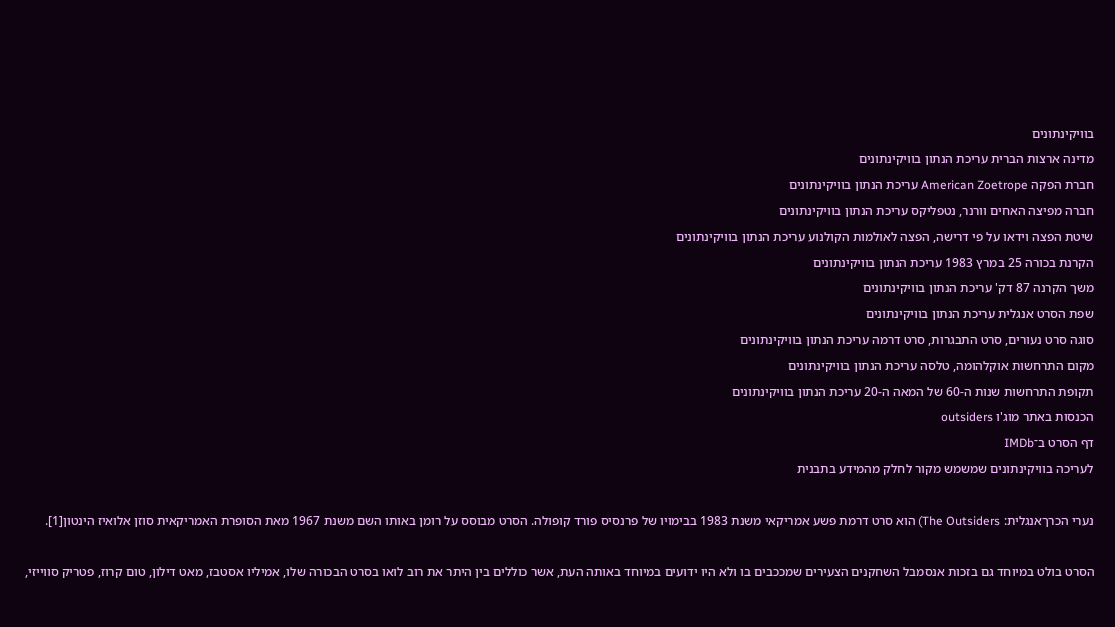בוויקינתונים
מדינה ארצות הברית עריכת הנתון בוויקינתונים
חברת הפקה American Zoetrope עריכת הנתון בוויקינתונים
חברה מפיצה האחים וורנר, נטפליקס עריכת הנתון בוויקינתונים
שיטת הפצה וידאו על פי דרישה, הפצה לאולמות הקולנוע עריכת הנתון בוויקינתונים
הקרנת בכורה 25 במרץ 1983 עריכת הנתון בוויקינתונים
משך הקרנה 87 דק' עריכת הנתון בוויקינתונים
שפת הסרט אנגלית עריכת הנתון בוויקינתונים
סוגה סרט נעורים, סרט התבגרות, סרט דרמה עריכת הנתון בוויקינתונים
מקום התרחשות אוקלהומה, טלסה עריכת הנתון בוויקינתונים
תקופת התרחשות שנות ה-60 של המאה ה-20 עריכת הנתון בוויקינתונים
הכנסות באתר מוג'ו outsiders
דף הסרט ב־IMDb
לעריכה בוויקינתונים שמשמש מקור לחלק מהמידע בתבנית

נערי הכרךאנגלית: The Outsiders) הוא סרט דרמת פשע אמריקאי משנת 1983 בבימויו של פרנסיס פורד קופולה. הסרט מבוסס על רומן באותו השם משנת 1967 מאת הסופרת האמריקאית סוזן אלואיז הינטון[1].

הסרט בולט במיוחד גם בזכות אנסמבל השחקנים הצעירים שמככבים בו ולא היו ידועים במיוחד באותה העת, אשר כוללים בין היתר את רוב לואו בסרט הבכורה שלו, אמיליו אסטבז, מאט דילון, טום קרוז, פטריק סווייזי,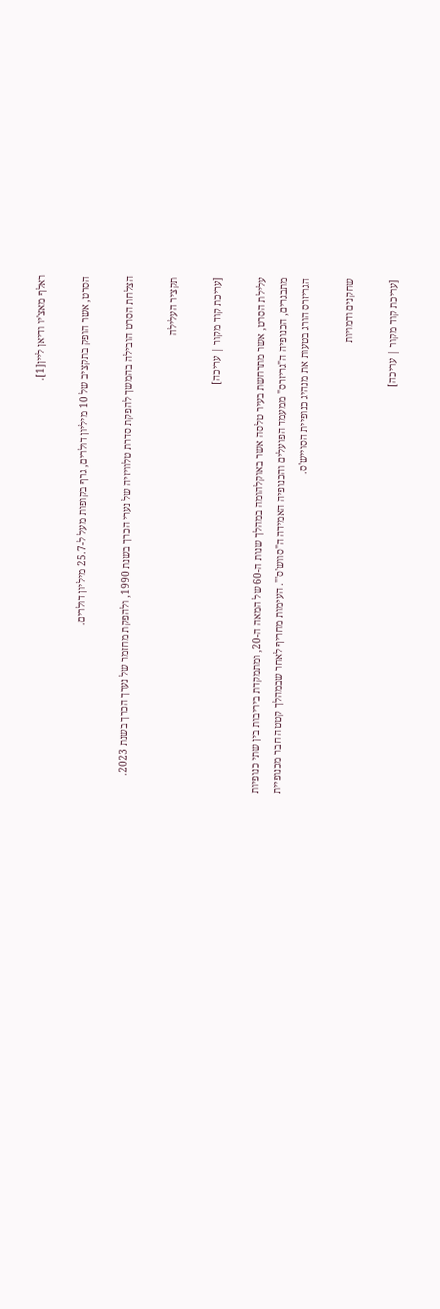ראלף מאצ'יו ודיאן ליין[1].

הסרט, אשר הופק בתקציב של 10 מיליון דולרים, גרף בקופות מעל ל-25.7 מיליון דולרים.

הצלחת הסרט הובילה בהמשך להפקת סדרת טלוויזיה של נערי הכרך בשנת 1990, ולהפקת מחזמר של נערך הכרך בשנת 2023.

תקציר העלילה

[עריכת קוד מקור | עריכה]

עלילת הסרט, אשר מתרחשת בעיר טלסה אשר באוקלהומה במהלך שנות ה-60 של המאה ה-20, ומתמקדת ביריבות בין שתי כנופיות מתבגרים, הכנופיה ה"גריזרס" ממעמד הפועלים והכנופיה האמידה ה"סווש'ס'". העימות מחריף לאחר שבמהלך קטטה חבר מכנופיית הגריזרס הורג בטעות את מנהיג כנופיית הסוייש'ס.

שחקנים ודמויות

[עריכת קוד מקור | עריכה]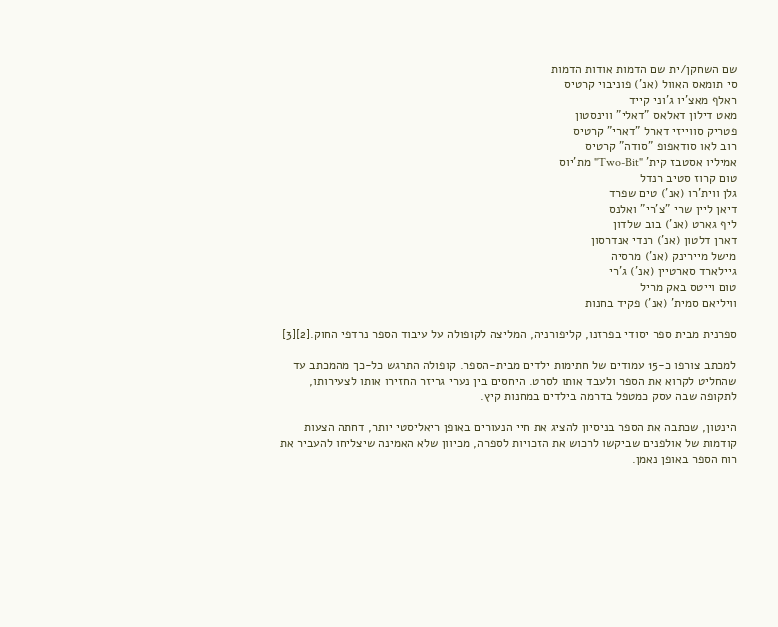שם השחקן/ית שם הדמות אודות הדמות
סי תומאס האוול (אנ') פוניבוי קרטיס
ראלף מאצ'יו ג'וני קייד
מאט דילון דאלאס "דאלי" ווינסטון
פטריק סווייזי דארל "דארי" קרטיס
רוב לאו סודאפופ "סודה" קרטיס
אמיליו אסטבז קית' "Two-Bit" מת'יוס
טום קרוז סטיב רנדל
גלן ווית'רו (אנ') טים שפרד
דיאן ליין שרי "צ'רי" ואלנס
ליף גארט (אנ') בוב שלדון
דארן דלטון (אנ') רנדי אנדרסון
מישל מיירינק (אנ') מרסיה
גיילארד סארטיין (אנ') ג'רי
טום וייטס באק מריל
וויליאם סמית' (אנ') פקיד בחנות

ספרנית מבית ספר יסודי בפרזנו, קליפורניה, המליצה לקופולה על עיבוד הספר נרדפי החוק.[2][3]

למכתב צורפו כ-15 עמודים של חתימות ילדים מבית-הספר. קופולה התרגש כל-כך מהמכתב עד שהחליט לקרוא את הספר ולעבד אותו לסרט. היחסים בין נערי גריזר החזירו אותו לצעירותו, לתקופה שבה עסק כמטפל בדרמה בילדים במחנות קיץ.

הינטון, שכתבה את הספר בניסיון להציג את חיי הנעורים באופן ריאליסטי יותר, דחתה הצעות קודמות של אולפנים שביקשו לרכוש את הזכויות לספרה, מכיוון שלא האמינה שיצליחו להעביר את רוח הספר באופן נאמן.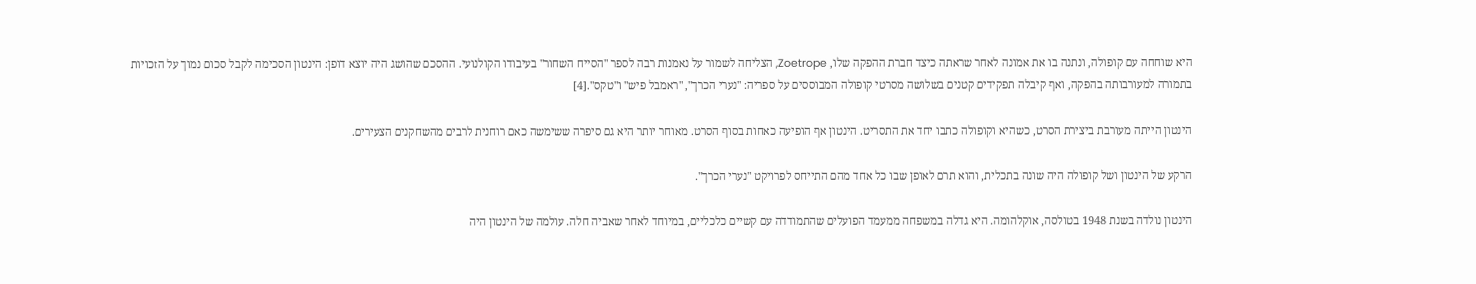היא שוחחה עם קופולה, ונתנה בו את אמונה לאחר שראתה כיצד חברת ההפקה שלו, Zoetrope, הצליחה לשמור על נאמנות רבה לספר "הסייח השחור" בעיבודו הקולנועי. ההסכם שהושג היה יוצא דופן: הינטון הסכימה לקבל סכום נמוך על הזכויות בתמורה למעורבותה בהפקה, ואף קיבלה תפקידים קטנים בשלושה מסרטי קופולה המבוססים על ספריה: "נערי הכרך", "ראמבל פיש" ו"טקס".[4]

הינטון הייתה מעורבת ביצירת הסרט, כשהיא וקופולה כתבו יחד את התסריט. הינטון אף הופיעה כאחות בסוף הסרט. מאוחר יותר היא גם סיפרה ששימשה כאם רוחנית לרבים מהשחקנים הצעירים.

הרקע של הינטון ושל קופולה היה שונה בתכלית, והוא תרם לאופן שבו כל אחד מהם התייחס לפרויקט "נערי הכרך".

הינטון נולדה בשנת 1948 בטולסה, אוקלהומה. היא גדלה במשפחה ממעמד הפועלים שהתמודדה עם קשיים כלכליים, במיוחד לאחר שאביה חלה. עולמה של הינטון היה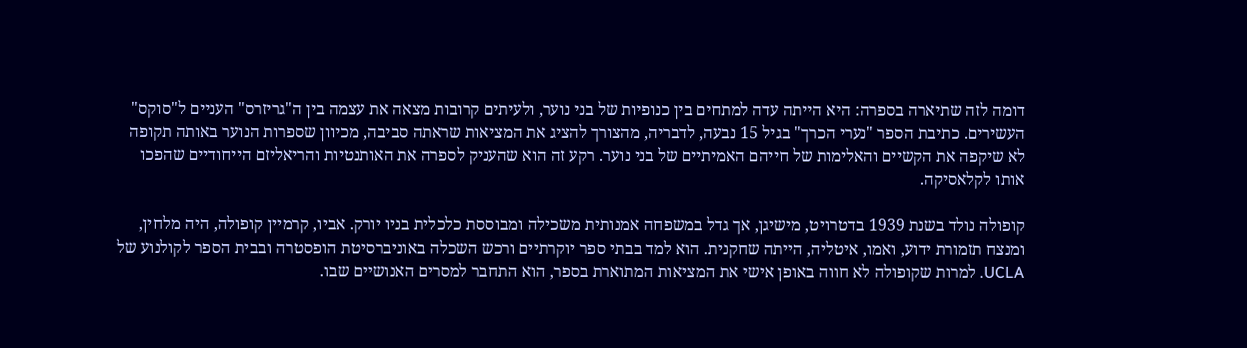דומה לזה שתיארה בספרה: היא הייתה עדה למתחים בין כנופיות של בני נוער, ולעיתים קרובות מצאה את עצמה בין ה"גריזרס" העניים ל"סוקס" העשירים. כתיבת הספר "נערי הכרך" בגיל 15 נבעה, לדבריה, מהצורך להציג את המציאות שראתה סביבה, מכיוון שספרות הנוער באותה תקופה לא שיקפה את הקשיים והאלימות של חייהם האמיתיים של בני נוער. רקע זה הוא שהעניק לספרה את האותנטיות והריאליזם הייחודיים שהפכו אותו לקלאסיקה.

קופולה נולד בשנת 1939 בדטרויט, מישיגן, אך גדל במשפחה אמנותית משכילה ומבוססת כלכלית בניו יורק. אביו, קרמיין קופולה, היה מלחין, ומנצח תזמורת ידוע, ואמו, איטליה, הייתה שחקנית. הוא למד בבתי ספר יוקרתיים ורכש השכלה באוניברסיטת הופסטרה ובבית הספר לקולנוע של UCLA. למרות שקופולה לא חווה באופן אישי את המציאות המתוארת בספר, הוא התחבר למסרים האנושיים שבו.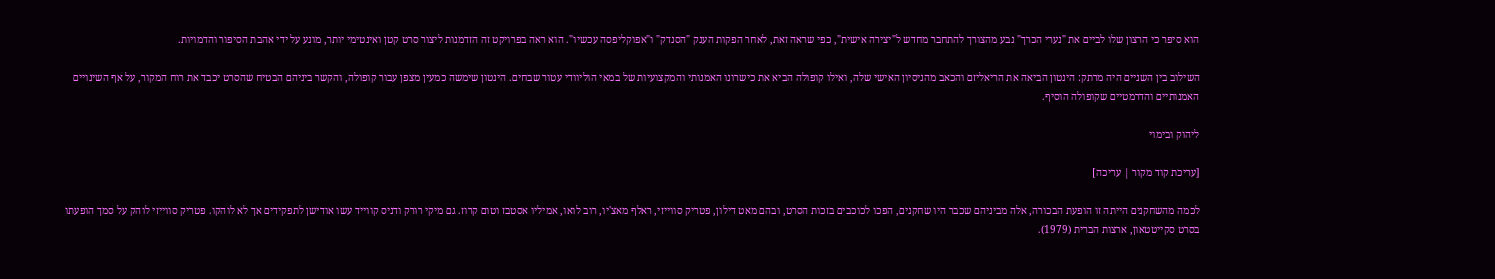הוא סיפר כי הרצון שלו לביים את "נערי הכרך" נבע מהצורך להתחבר מחדש ל"יצירה אישית", כפי שראה זאת, לאחר הפקות הענק "הסנדק" ו"אפוקליפסה עכשיו". הוא ראה בפרויקט זה הזדמנות ליצור סרט קטן ואינטימי יותר, מונע על ידי אהבת הסיפור והדמויות.

השילוב בין השניים היה מרתק: הינטון הביאה את הריאליזם והכאב מהניסיון האישי שלה, ואילו קופולה הביא את כישרונו האמנותי והמקצועיות של במאי הוליוודי עטור שבחים. הינטון שימשה כמעין מצפן עבור קופולה, והקשר ביניהם הבטיח שהסרט יכבד את רוח המקור, על אף השינויים האמנותיים והדרמטיים שקופולה הוסיף.

ליהוק ובימוי

[עריכת קוד מקור | עריכה]

לכמה מהשחקנים הייתה זו הופעת הבכורה, אלה מביניהם שכבר היו שחקנים, הפכו לכוכבים בזכות הסרט, ובהם מאט דילון, פטריק סווייזי, ראלף מאצ'יו, רוב לואו, אמיליו אסטבז וטום קרוז. גם מיקי רורק ודניס קווייד עשו אודישן לתפקידים אך לא לוהקו. פטריק סווייזי לוהק על סמך הופעתו בסרט סקייטטאון, ארצות הברית (1979).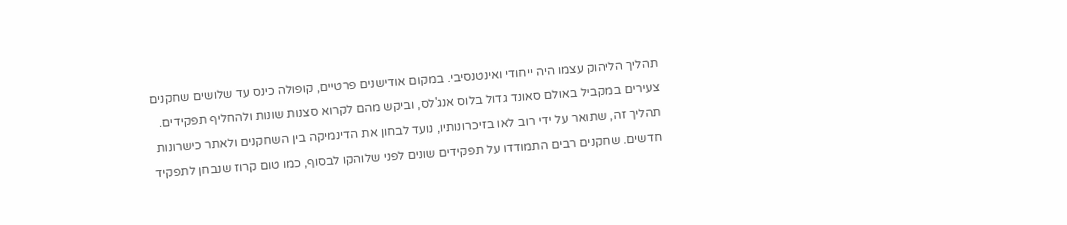תהליך הליהוק עצמו היה ייחודי ואינטנסיבי. במקום אודישנים פרטיים, קופולה כינס עד שלושים שחקנים צעירים במקביל באולם סאונד גדול בלוס אנג'לס, וביקש מהם לקרוא סצנות שונות ולהחליף תפקידים. תהליך זה, שתואר על ידי רוב לאו בזיכרונותיו, נועד לבחון את הדינמיקה בין השחקנים ולאתר כישרונות חדשים. שחקנים רבים התמודדו על תפקידים שונים לפני שלוהקו לבסוף, כמו טום קרוז שנבחן לתפקיד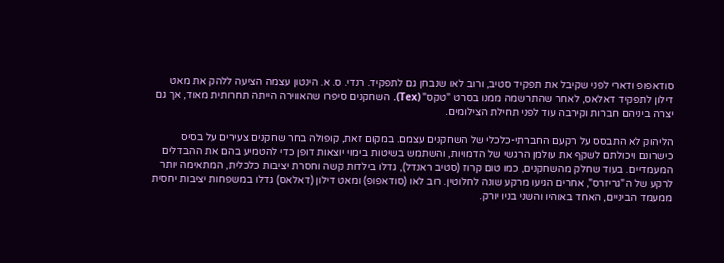סודאפופ ודארי לפני שקיבל את תפקיד סטיב, ורוב לאו שנבחן גם לתפקיד. רנדי. ס. א. הינטון עצמה הציעה ללהק את מאט דילון לתפקיד דאלאס, לאחר שהתרשמה ממנו בסרט "טקס" (Tex). השחקנים סיפרו שהאווירה הייתה תחרותית מאוד, אך גם יצרה ביניהם חברות וקירבה עוד לפני תחילת הצילומים.

הליהוק לא התבסס על רקעם החברתי-כלכלי של השחקנים עצמם. במקום זאת, קופולה בחר שחקנים צעירים על בסיס כישרונם ויכולתם לשקף את עולמן הרגשי של הדמויות, והשתמש בשיטות בימוי יוצאות דופן כדי להטמיע בהם את ההבדלים המעמדיים. בעוד שחלק מהשחקנים, כמו טום קרוז (סטיב ראנדל), גדלו בילדות קשה וחסרת יציבות כלכלית, המתאימה יותר לרקע של ה"גריזרס", אחרים הגיעו מרקע שונה לחלוטין. רוב לאו (סודאפופ) ומאט דילון (דאלאס) גדלו במשפחות יציבות יחסית ממעמד הביניים, האחד באוהיו והשני בניו יורק.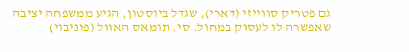גם פטריק סווייזי (דארי), שגדל ביוסטון, הגיע ממשפחה יציבה שאפשרה לו לעסוק במחול. סי. תומאס האוול (פוניבוי)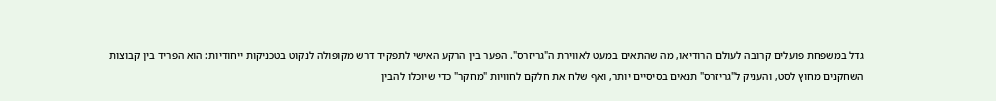גדל במשפחת פועלים קרובה לעולם הרודיאו, מה שהתאים במעט לאווירת ה"גריזרס". הפער בין הרקע האישי לתפקיד דרש מקופולה לנקוט בטכניקות ייחודיות: הוא הפריד בין קבוצות השחקנים מחוץ לסט, והעניק ל"גריזרס" תנאים בסיסיים יותר, ואף שלח את חלקם לחוויות "מחקר" כדי שיוכלו להבין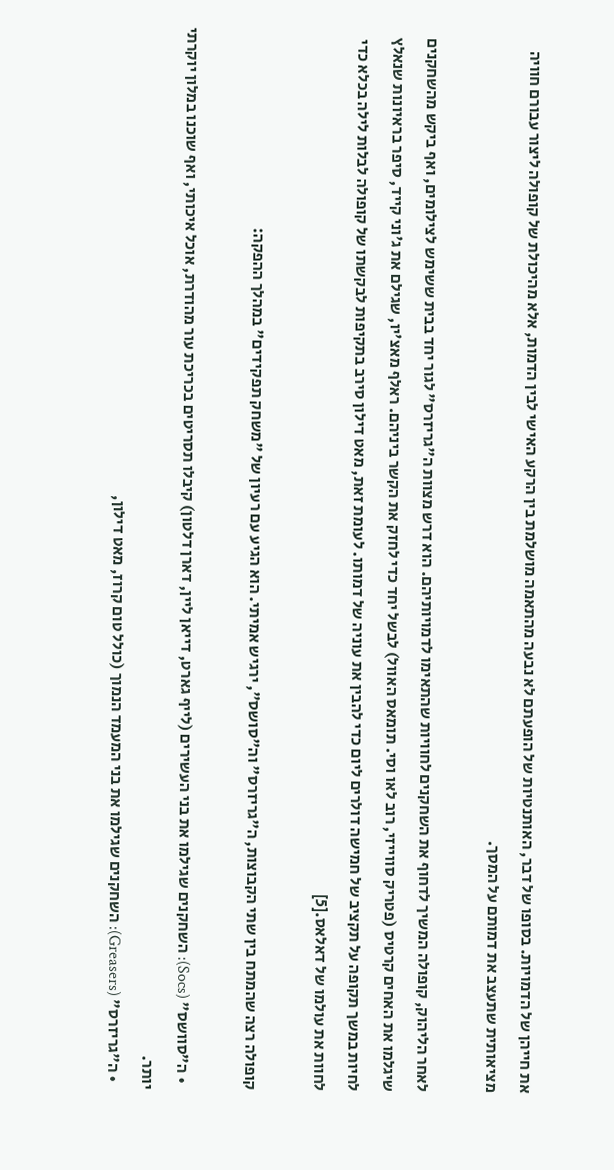את חייהן של הדמויות. בסופו של דבר, האותנטיות של הופעתם לא נבעה מהתאמה מושלמת בין הרקע האישי לבין הדמות, אלא מהיכולת של קופולה ליצור עבורם חוויה מציאותית שתעצב את דמותם על המסך.

לאחר הליהוק, קופולה המשיך לדחוף את השחקנים לחוויות שהתאימו לדמויותיהם. הוא דרש מצוות ה"גריזרס" לגור יחד בבית ששימש לצילומים, ואף ביקש מהשחקנים שיגלמו את האחים קרטיס (פטריק סווייזי, רוב לאו וסי. תומאס האוול) לבשל יחד כדי לחזק את הקשר ביניהם. ראלף מאצ'יו, שגילם את ג'וני קייד, סיפר בראיונות שנאלץ לחיות במשך תקופה על תקציב של חמישה דולרים ליום כדי להבין את עוניה של דמותו. לעומת זאת, מאט דילון סירב בתקיפות לבקשתו של קופולה לבלות לילה בכלא כדי לחוות את עולמו של דאלאס.[5]

קופולה רצה שהמתח בין שתי הקבוצות, ה"גריזרס" וה"סושס", ירגיש אמיתי. הוא הגיע עם רעיון של "משחק תפקידים" במהלך ההפקה:

  • ה"סוושס" (Socs): השחקנים שגילמו את בני העשירים (לייף גארט, דייאן ליין, דארן דלטון) קיבלו תסריטים בכריכת עור מהודרת, אוכל איכותי, ואף שוכנו במלון יוקרתי יותר.
  • ה"גריזרס" (Greasers): השחקנים שגילמו את בני המעמד הנמוך (כולל טום קרוז, מאט דילון,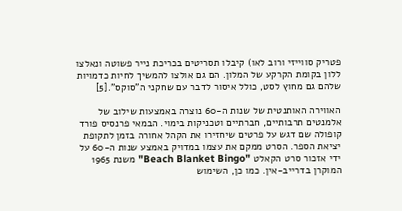פטריק סווייזי ורוב לאו) קיבלו תסריטים בכריכת נייר פשוטה ונאלצו ללון בקומת הקרקע של המלון. הם גם אולצו להמשיך לחיות כדמויות שלהם גם מחוץ לסט, כולל איסור לדבר עם שחקני ה"סוקס".[5]

האווירה האותנטית של שנות ה-60 נוצרה באמצעות שילוב של אלמנטים תרבותיים, חברתיים וטכניקות בימוי. הבמאי פרנסיס פורד קופולה שם דגש על פרטים שיחזירו את הקהל אחורה בזמן לתקופת יציאת הספר. הסרט ממקם את עצמו במדויק באמצע שנות ה-60 על ידי אזכור סרט הקאלט "Beach Blanket Bingo" משנת 1965 המוקרן בדרייב-אין. כמו כן, השימוש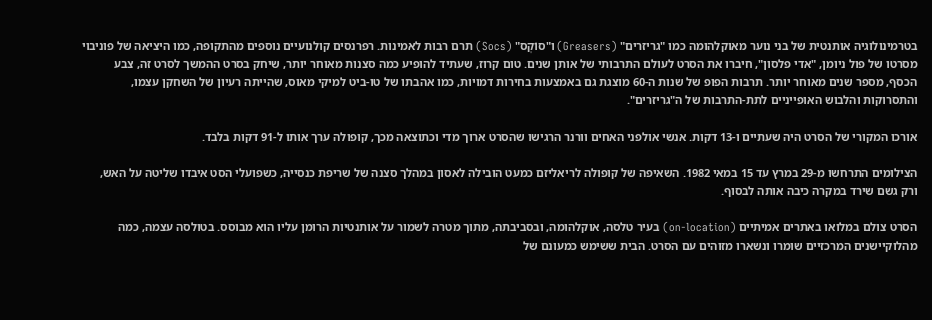בטרמינולוגיה אותנטית של בני נוער מאוקלהומה כמו "גריזרים" (Greasers) ו"סוֹקְס" (Socs) תרם רבות לאמינות. רפרנסים קולנועיים נוספים מהתקופה, כמו היציאה של פוניבוי מסרטו של פול ניומן, "אדי פלסון", חיברו את הסרט לעולם התרבותי של אותן שנים. טום קרוז, שעתיד להופיע כמה סצנות מאוחר יותר, שיחק בסרט ההמשך לסרט זה, צבע הכסף, מספר שנים מאוחר יותר. תרבות הפופ של שנות ה-60 מוצגת גם באמצעות בחירות דמויות, כמו אהבתו של טו-ביט למיקי מאוס, שהייתה רעיון של השחקן עצמו, והתסרוקות והלבוש האופייניים לתת-התרבות של ה"גריזרים".

אורכו המקורי של הסרט היה שעתיים ו-13 דקות. אנשי אולפני האחים וורנר הרגישו שהסרט ארוך מדי וכתוצאה מכך, קופולה ערך אותו ל-91 דקות בלבד.

הצילומים התרחשו מ-29 במרץ עד 15 במאי 1982. השאיפה של קופולה לריאליזם כמעט הובילה לאסון במהלך סצנה של שריפת כנסייה, כשפועלי הסט איבדו שליטה על האש, ורק גשם שירד במקרה כיבה אותה לבסוף.

הסרט צולם במלואו באתרים אמיתיים (on-location) בעיר טלסה, אוקלהומה, ובסביבתה, מתוך מטרה לשמור על אותנטיות הרומן עליו הוא מבוסס. בטולסה עצמה, כמה מהלוקיישנים המרכזיים שומרו ונשארו מזוהים עם הסרט. הבית ששימש כמעונם של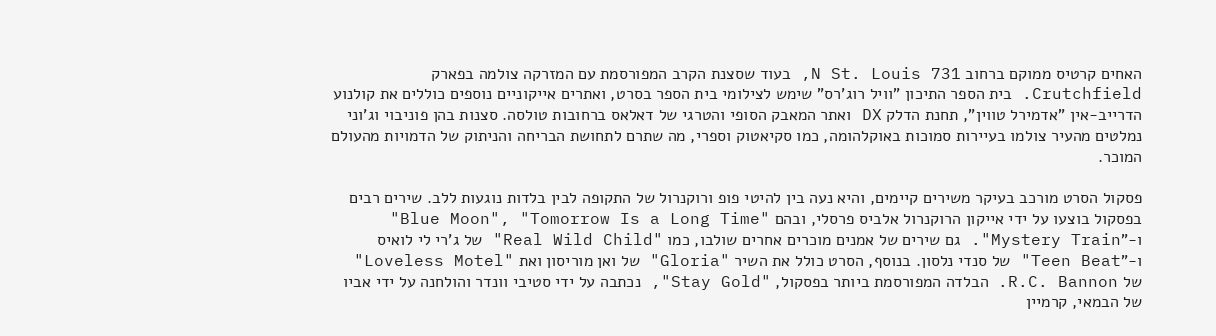האחים קרטיס ממוקם ברחוב N St. Louis 731, בעוד שסצנת הקרב המפורסמת עם המזרקה צולמה בפארק Crutchfield. בית הספר התיכון "וויל רוג'רס" שימש לצילומי בית הספר בסרט, ואתרים אייקוניים נוספים כוללים את קולנוע הדרייב-אין "אדמירל טווין", תחנת הדלק DX ואתר המאבק הסופי והטרגי של דאלאס ברחובות טולסה. סצנות בהן פוניבוי וג'וני נמלטים מהעיר צולמו בעיירות סמוכות באוקלהומה, כמו סקיאטוק וספרי, מה שתרם לתחושת הבריחה והניתוק של הדמויות מהעולם המוכר.

פסקול הסרט מורכב בעיקר משירים קיימים, והיא נעה בין להיטי פופ ורוקנרול של התקופה לבין בלדות נוגעות ללב. שירים רבים בפסקול בוצעו על ידי אייקון הרוקנרול אלביס פרסלי, ובהם "Blue Moon", "Tomorrow Is a Long Time" ו-"Mystery Train". גם שירים של אמנים מוכרים אחרים שולבו, כמו "Real Wild Child" של ג'רי לי לואיס ו-"Teen Beat" של סנדי נלסון. בנוסף, הסרט כולל את השיר "Gloria" של ואן מוריסון ואת "Loveless Motel" של R.C. Bannon. הבלדה המפורסמת ביותר בפסקול, "Stay Gold", נכתבה על ידי סטיבי וונדר והולחנה על ידי אביו של הבמאי, קרמיין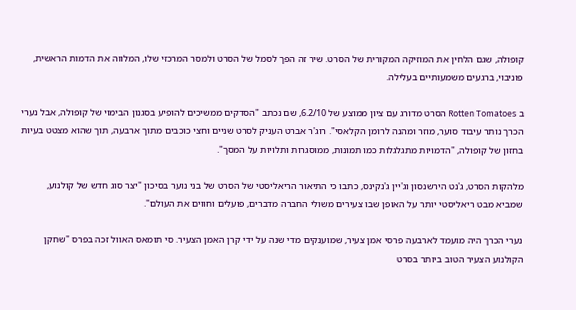קופולה, שגם הלחין את המוזיקה המקורית של הסרט. שיר זה הפך לסמל של הסרט ולמסר המרכזי שלו, המלווה את הדמות הראשית, פוניבוי, ברגעים משמעותיים בעלילה.

ב Rotten Tomatoes הסרט מדורג עם ציון ממוצע של 6.2/10, שם נכתב "הסדקים ממשיכים להופיע בסגנון הבימוי של קופולה, אבל נערי הכרך נותר עיבוד סוער, מוזר ומהנה לרומן הקלאסי". רוג'ר אברט העניק לסרט שניים וחצי כוכבים מתוך ארבעה, תוך שהוא מצטט בעיות בחזון של קופולה, "הדמויות מתגלגלות כמו תמונות, ממוסגרות ותלויות על המסך".

מלהקות הסרט, ג'נט הירשנסון וג'יין ג'נקינס, כתבו כי התיאור הריאליסטי של הסרט של בני נוער בסיכון "יצר סוג חדש של קולנוע, שמביא מבט ריאליסטי יותר על האופן שבו צעירים משולי החברה מדברים, פועלים וחווים את העולם".

נערי הכרך היה מועמד לארבעה פרסי אמן צעיר, שמוענקים מדי שנה על ידי קרן האמן הצעיר. סי תומאס האוול זכה בפרס "שחקן הקולנוע הצעיר הטוב ביותר בסרט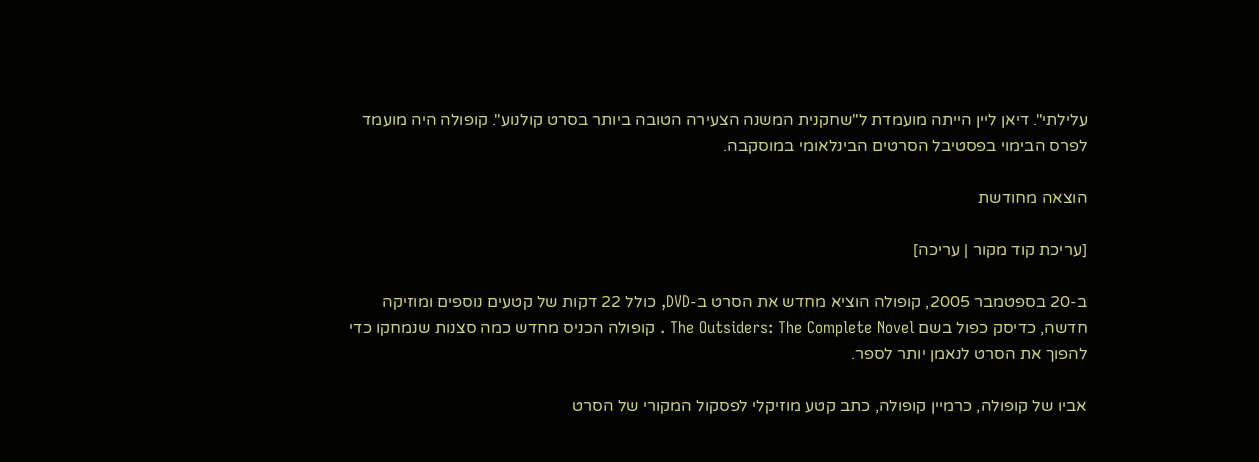עלילתי". דיאן ליין הייתה מועמדת ל"שחקנית המשנה הצעירה הטובה ביותר בסרט קולנוע". קופולה היה מועמד לפרס הבימוי בפסטיבל הסרטים הבינלאומי במוסקבה.

הוצאה מחודשת

[עריכת קוד מקור | עריכה]

ב-20 בספטמבר 2005, קופולה הוציא מחדש את הסרט ב-DVD, כולל 22 דקות של קטעים נוספים ומוזיקה חדשה, כדיסק כפול בשם The Outsiders: The Complete Novel . קופולה הכניס מחדש כמה סצנות שנמחקו כדי להפוך את הסרט לנאמן יותר לספר.

אביו של קופולה, כרמיין קופולה, כתב קטע מוזיקלי לפסקול המקורי של הסרט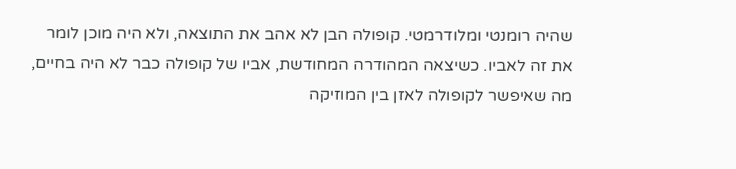שהיה רומנטי ומלודרמטי. קופולה הבן לא אהב את התוצאה, ולא היה מוכן לומר את זה לאביו. כשיצאה המהודרה המחודשת, אביו של קופולה כבר לא היה בחיים, מה שאיפשר לקופולה לאזן בין המוזיקה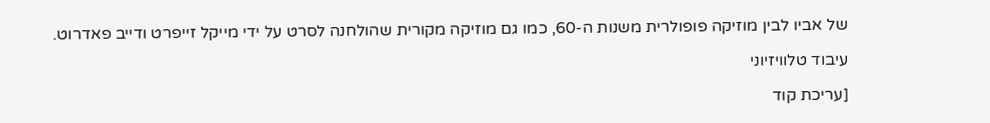של אביו לבין מוזיקה פופולרית משנות ה-60, כמו גם מוזיקה מקורית שהולחנה לסרט על ידי מייקל זייפרט ודייב פאדרוט.

עיבוד טלוויזיוני

[עריכת קוד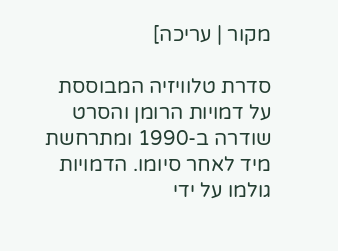מקור | עריכה]

סדרת טלוויזיה המבוססת על דמויות הרומן והסרט שודרה ב-1990 ומתרחשת מיד לאחר סיומו. הדמויות גולמו על ידי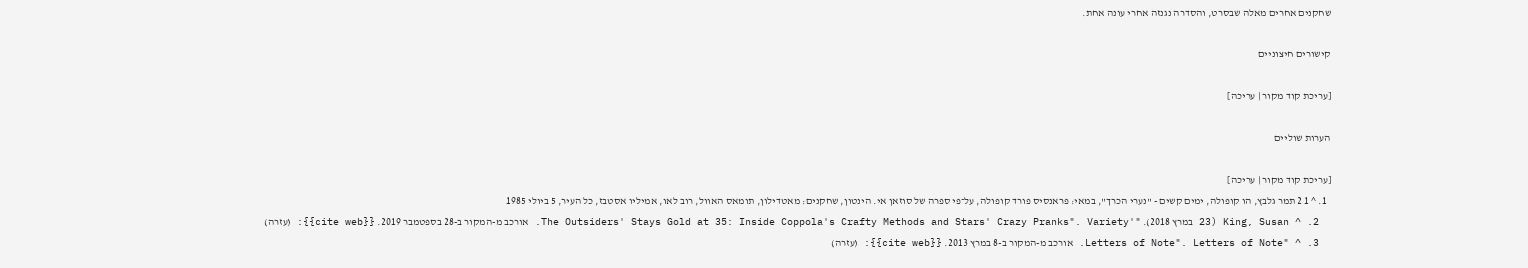שחקנים אחרים מאלה שבסרט, והסדרה נגנזה אחרי עונה אחת.

קישורים חיצוניים

[עריכת קוד מקור | עריכה]

הערות שוליים

[עריכת קוד מקור | עריכה]
  1. ^ 1 2 תמר גלבץ, הו קופולה, ימים קשים - "נערי הכרך", במאי: פראנסיס פורד קופולה, על־פי ספרה של סוזאן אי. הינטון, שחקנים: מאטדילון, תומאס האוול, רוב לאו, אמיליו אסטבז, כל העיר, 5 ביולי 1985
  2. ^ King, Susan (23 במרץ 2018). "'The Outsiders' Stays Gold at 35: Inside Coppola's Crafty Methods and Stars' Crazy Pranks". Variety. אורכב מ-המקור ב-28 בספטמבר 2019. {{cite web}}: (עזרה)
  3. ^ "Letters of Note". Letters of Note. אורכב מ-המקור ב-8 במרץ 2013. {{cite web}}: (עזרה)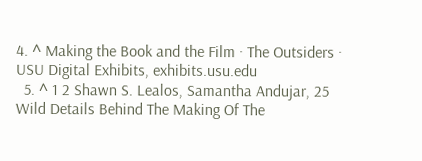4. ^ Making the Book and the Film · The Outsiders · USU Digital Exhibits, exhibits.usu.edu
  5. ^ 1 2 Shawn S. Lealos, Samantha Andujar, 25 Wild Details Behind The Making Of The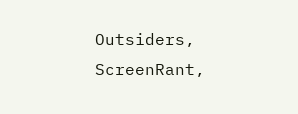Outsiders, ScreenRant,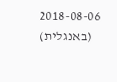2018-08-06 (באנגלית)